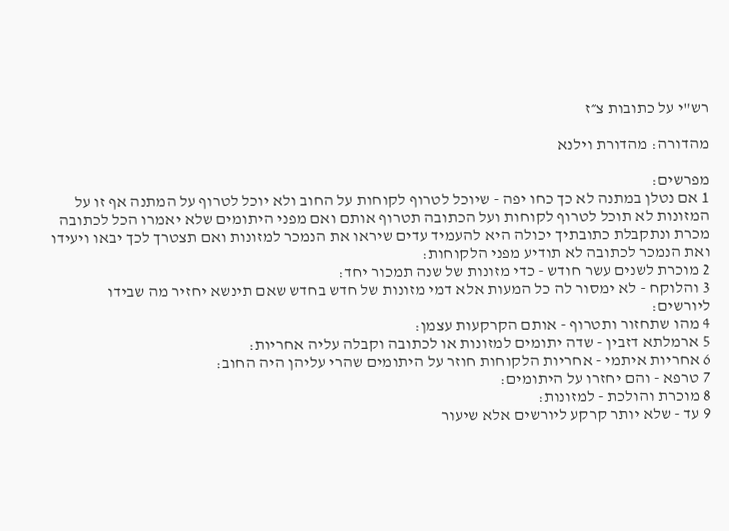רש"י על כתובות צ״ז

מהדורה: מהדורת וילנא

מפרשים:
1 אם נטלן במתנה לא כך כחו יפה - שיוכל לטרוף לקוחות על החוב ולא יוכל לטרוף על המתנה אף זו על המזונות לא תוכל לטרוף לקוחות ועל הכתובה תטרוף אותם ואם מפני היתומים שלא יאמרו הכל לכתובה מכרת ונתקבלת כתובתיך יכולה היא להעמיד עדים שיראו את הנמכר למזונות ואם תצטרך לכך יבאו ויעידו ואת הנמכר לכתובה לא תודיע מפני הלקוחות:
2 מוכרת לשנים עשר חודש - כדי מזונות של שנה תמכור יחד:
3 והלוקח - לא ימסור לה כל המעות אלא דמי מזונות של חדש בחדש שאם תינשא יחזיר מה שבידו ליורשים:
4 מהו שתחזור ותטרוף - אותם הקרקעות עצמן:
5 ארמלתא דזבין - שדה יתומים למזונות או לכתובה וקבלה עליה אחריות:
6 אחריות איתמי - אחריות הלקוחות חוזר על היתומים שהרי עליהן היה החוב:
7 טרפא - והם יחזרו על היתומים:
8 מוכרת והולכת - למזונות:
9 עד - שלא יותר קרקע ליורשים אלא שיעור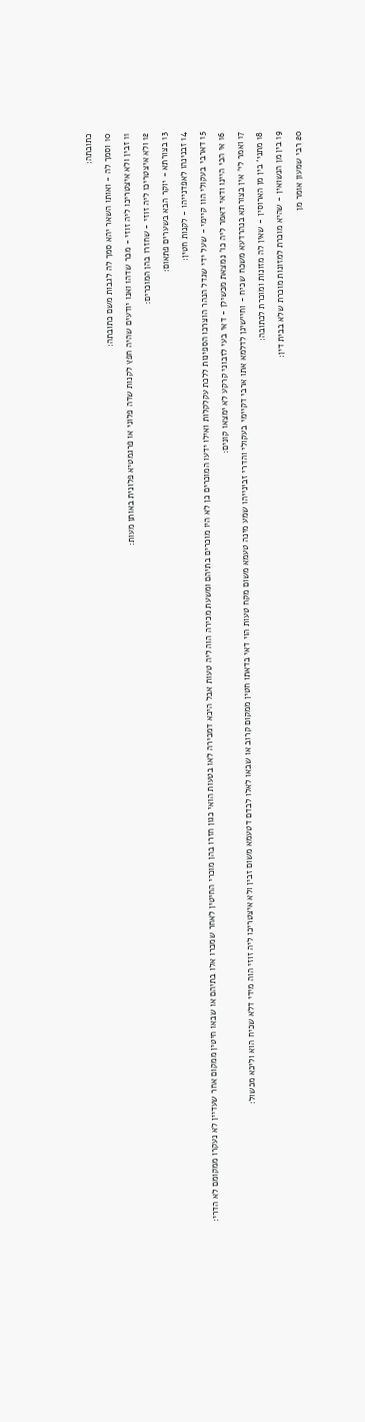כתובתה:
10 וסמך לה - ואותו השאר יהא סמך לה לגבות משם כתובתה:
11 זבין ולא איצטריכו ליה זוזי - מכר שדהו ואנו יודעים שהיה חפץ לקנות שדה פלוני או פרגמטיא פלונית באותן מעות:
12 ולא איצטריכו ליה זוזי - שחזרו בהן המוכרים:
13 בצורתא - יוקר הבא בשערים פתאום:
14 זבנינהו לאפדנייהו - לקנות חטין:
15 דארבי בעקולי הוו קיימי - שעל ידי שגדל הנהר הוצרכו הספינות ללכת עקלקלות ואילו ידעו המוכרים כן לא היו מוכרים בתיהם ומשעת מכירה הוה ליה טעות אבל היכא דמכירה לאו בטעות הואי כגון חזרו בהן מוכרי החיטין לאחר שמכרו אלו בתיהם או שבאו חיטין ממקום אחר שעדיין לא נעקרו ממקומם לא הדרי:
16 אי הכי היינו ודאי דאמר ליה כו' נמצאת מכשילן - דאי בעי לזבוני קרקע לא ימצאו קונים:
17 ואמר לי' אין בצורתא בנהרדעא משכח שכיח - וחיישינן לדלמא אתו ארבי דקיימי בעקולי והדרי זבינייהו שמע מינה טעמא משום מקח טעות הוי דאי בדאתו חטין ממקום קרוב או שבאו לאלו לבדם דטעמא משום זבין ולא איצטריכו ליה זוזי הוה מידי דלא שכיח הוא וליכא מכשול:
18 מתני' בין מן הארוסין - שאין לה מזונות ומוכרת לכתובה:
19 בין מן הנשואין - שהיא מוכרת למזונות מוכרת שלא בבית דין:
20 רבי שמעון אומר מן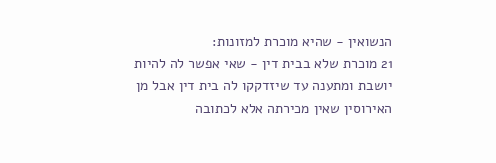הנשואין - שהיא מוכרת למזונות:
21 מוכרת שלא בבית דין - שאי אפשר לה להיות יושבת ומתענה עד שיזדקקו לה בית דין אבל מן האירוסין שאין מכירתה אלא לכתובה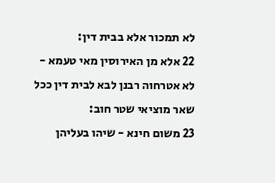לא תמכור אלא בבית דין:
22 אלא מן האירוסין מאי טעמא - לא אטרחוה רבנן לבא לבית דין ככל שאר מוציאי שטר חוב:
23 משום חינא - שיהו בעליהן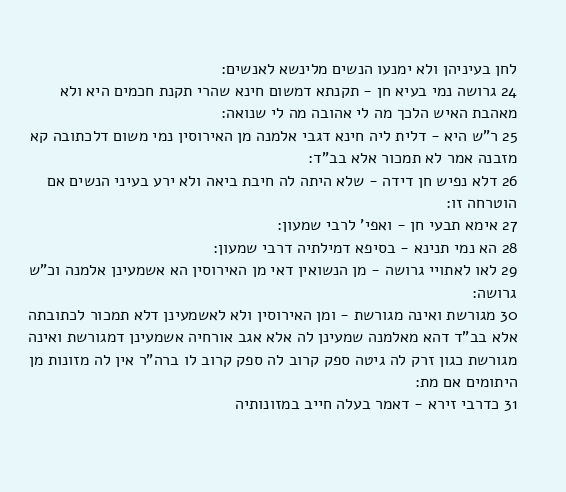לחן בעיניהן ולא ימנעו הנשים מלינשא לאנשים:
24 גרושה נמי בעיא חן - תקנתא דמשום חינא שהרי תקנת חכמים היא ולא מאהבת האיש הלכך מה לי אהובה מה לי שנואה:
25 ר"ש היא - דלית ליה חינא דגבי אלמנה מן האירוסין נמי משום דלכתובה קא מזבנה אמר לא תמכור אלא בב"ד:
26 דלא נפיש חן דידה - שלא היתה לה חיבת ביאה ולא ירע בעיני הנשים אם הוטרחה זו:
27 אימא תבעי חן - ואפי' לרבי שמעון:
28 הא נמי תנינא - בסיפא דמילתיה דרבי שמעון:
29 לאו לאתויי גרושה - מן הנשואין דאי מן האירוסין הא אשמעינן אלמנה וכ"ש גרושה:
30 מגורשת ואינה מגורשת - ומן האירוסין ולא לאשמעינן דלא תמכור לכתובתה אלא בב"ד דהא מאלמנה שמעינן לה אלא אגב אורחיה אשמעינן דמגורשת ואינה מגורשת כגון זרק לה גיטה ספק קרוב לה ספק קרוב לו ברה"ר אין לה מזונות מן היתומים אם מת:
31 כדרבי זירא - דאמר בעלה חייב במזונותיה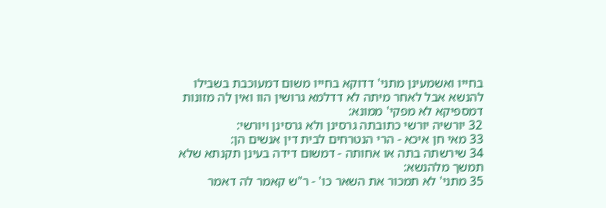בחייו ואשמעינן מתני' דדוקא בחייו משום דמעוכבת בשבילו להנשא אבל לאחר מיתה לא דדלמא גרושין הוו ואין לה מזונות דמספיקא לא מפקי' ממונא:
32 יורשיה יורשי כתובתה גרסינן ולא גרסינן ויורשי:
33 מאי חן איכא - הרי הנטרחים לבית דין אנשים הן:
34 שירשתה בתה או אחותה - דמשום דידה בעינן תקנתא שלא תמשך מלהנשא:
35 מתני' לא תמכור את השאר כו' - ר"ש קאמר לה דאמר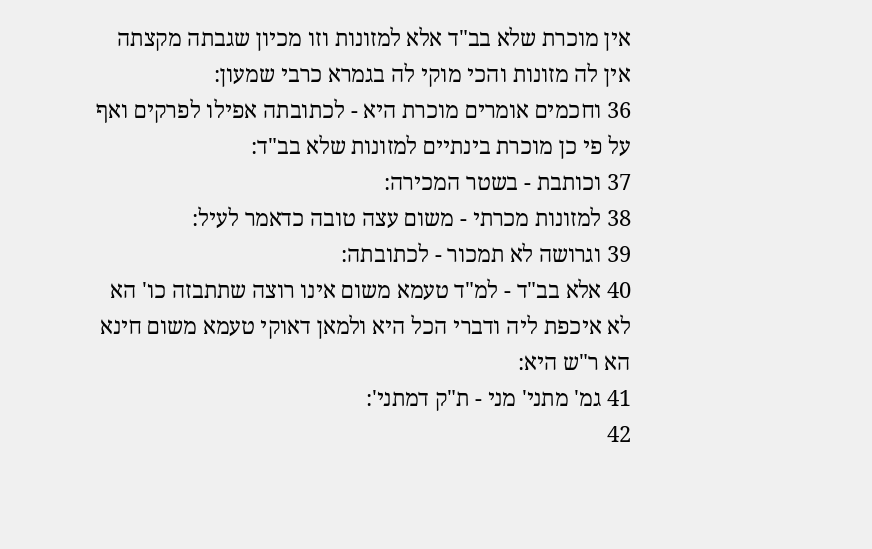אין מוכרת שלא בב"ד אלא למזונות וזו מכיון שגבתה מקצתה אין לה מזונות והכי מוקי לה בגמרא כרבי שמעון:
36 וחכמים אומרים מוכרת היא - לכתובתה אפילו לפרקים ואף על פי כן מוכרת בינתיים למזונות שלא בב"ד:
37 וכותבת - בשטר המכירה:
38 למזונות מכרתי - משום עצה טובה כדאמר לעיל:
39 וגרושה לא תמכור - לכתובתה:
40 אלא בב"ד - למ"ד טעמא משום אינו רוצה שתתבזה כו' הא לא איכפת ליה ודברי הכל היא ולמאן דאוקי טעמא משום חינא הא ר"ש היא:
41 גמ' מתני' מני - ת"ק דמתני':
42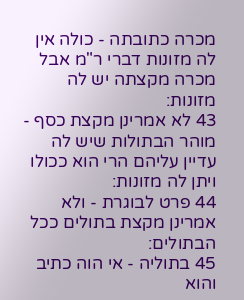מכרה כתובתה - כולה אין לה מזונות דברי ר"מ אבל מכרה מקצתה יש לה מזונות:
43 לא אמרינן מקצת כסף - מוהר הבתולות שיש לה עדיין עליהם הרי הוא ככולו ויתן לה מזונות:
44 פרט לבוגרת - ולא אמרינן מקצת בתולים ככל הבתולים:
45 בתוליה - אי הוה כתיב והוא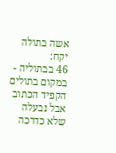אשה בתולה יקח:
46 בבתוליה - במקום בתולים הקפיד הכתוב אבל נבעלה שלא כדרכה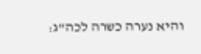והיא נערה כשרה לכה"ג: